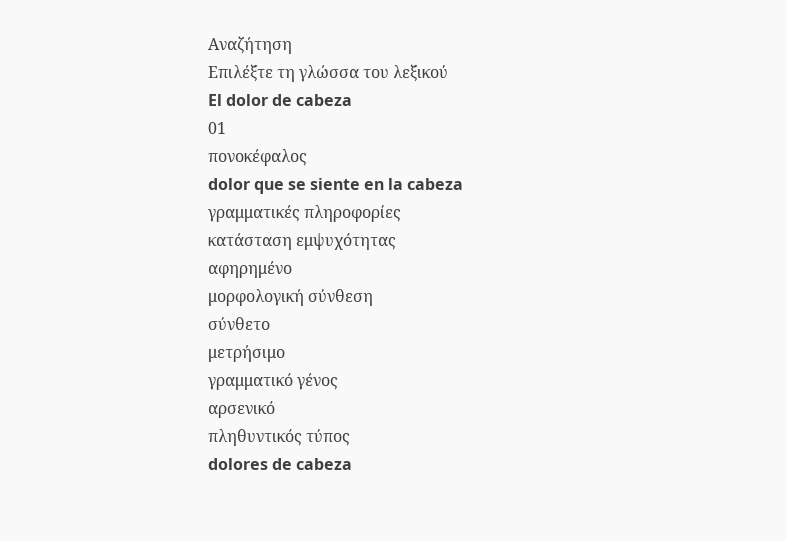Αναζήτηση
Επιλέξτε τη γλώσσα του λεξικού
El dolor de cabeza
01
πονοκέφαλος
dolor que se siente en la cabeza
γραμματικές πληροφορίες
κατάσταση εμψυχότητας
αφηρημένο
μορφολογική σύνθεση
σύνθετο
μετρήσιμο
γραμματικό γένος
αρσενικό
πληθυντικός τύπος
dolores de cabeza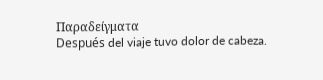Παραδείγματα
Después del viaje tuvo dolor de cabeza.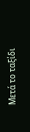Μετά το ταξίδι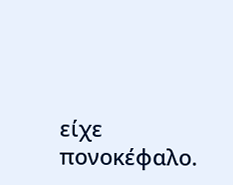είχε πονοκέφαλο.